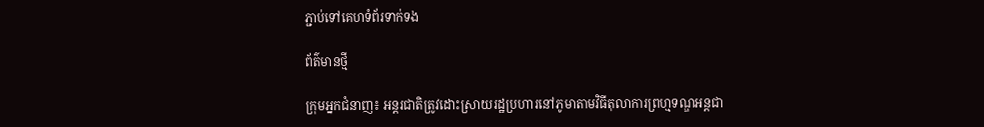ភ្ជាប់ទៅគេហទំព័រទាក់ទង

ព័ត៌មានថ្មី

ក្រុមអ្នកជំនាញ៖ អន្តរជាតិត្រូវដោះស្រាយរដ្ឋប្រហារនៅភូមាតាមវិធីតុលាការព្រហ្មទណ្ឌអន្តជា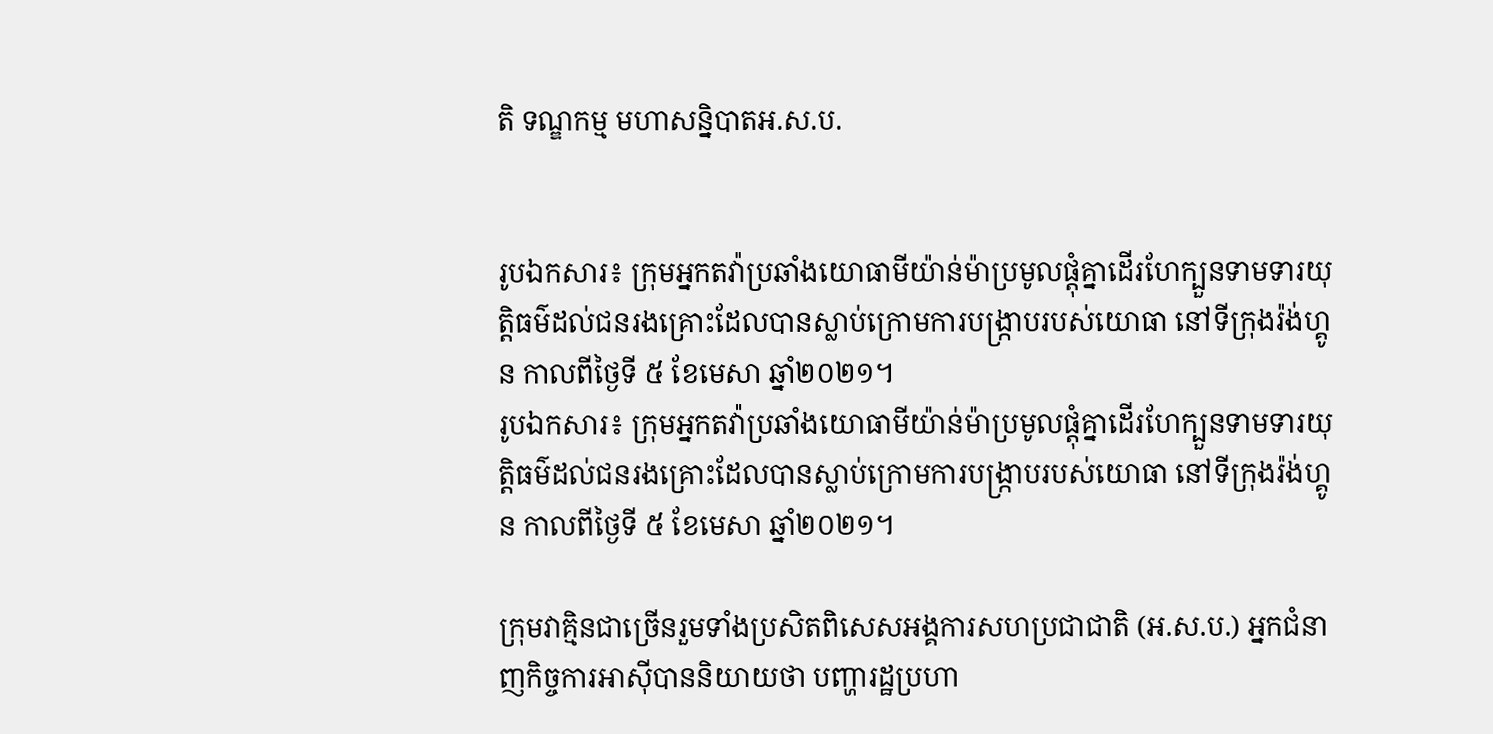តិ ទណ្ឌកម្ម មហាសន្និបាតអ.ស.ប.


រូបឯកសារ៖ ក្រុមអ្នកតវ៉ាប្រឆាំងយោធាមីយ៉ាន់ម៉ាប្រមូលផ្តុំគ្នាដើរហែក្បួនទាមទារយុត្តិធម៌ដល់ជនរងគ្រោះដែលបានស្លាប់ក្រោមការបង្ក្រាបរបស់យោធា នៅទីក្រុងរ៉ង់ហ្គូន កាលពីថ្ងៃទី ៥ ខែមេសា ឆ្នាំ២០២១។
រូបឯកសារ៖ ក្រុមអ្នកតវ៉ាប្រឆាំងយោធាមីយ៉ាន់ម៉ាប្រមូលផ្តុំគ្នាដើរហែក្បួនទាមទារយុត្តិធម៌ដល់ជនរងគ្រោះដែលបានស្លាប់ក្រោមការបង្ក្រាបរបស់យោធា នៅទីក្រុងរ៉ង់ហ្គូន កាលពីថ្ងៃទី ៥ ខែមេសា ឆ្នាំ២០២១។

ក្រុមវាគ្មិនជាច្រើនរួមទាំងប្រសិតពិសេសអង្គការសហប្រជាជាតិ (អ.ស.ប.) អ្នកជំនាញកិច្ចការអាស៊ីបាននិយាយថា បញ្ហារដ្ឋប្រហា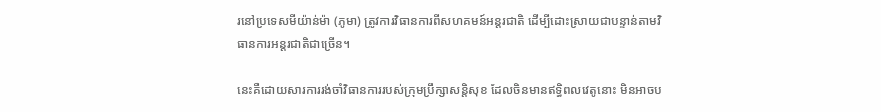រនៅប្រទេសមីយ៉ាន់ម៉ា (ភូមា) ត្រូវការវិធានការពីសហគមន៍អន្តរជាតិ ដើម្បីដោះស្រាយជាបន្ទាន់តាមវិធានការអន្តរជាតិជាច្រើន។

នេះគឺដោយសារការរង់ចាំវិធានការរបស់ក្រុមប្រឹក្សាសន្តិសុខ ដែលចិនមានឥទ្ធិពលវេតូនោះ មិនអាចប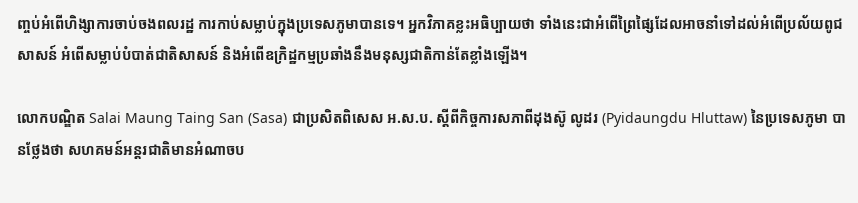ញ្ចប់អំពើហិង្សាការចាប់ចងពលរដ្ឋ ការកាប់សម្លាប់ក្នុងប្រទេសភូមាបានទេ។ អ្នកវិភាគខ្លះអធិប្បាយថា ទាំងនេះជាអំពើព្រៃផ្សៃដែលអាចនាំទៅដល់អំពើប្រល័យពូជសាសន៍ អំពើសម្លាប់បំបាត់ជាតិសាសន៍ និងអំពើឧក្រិដ្ឋកម្មប្រឆាំងនឹងមនុស្សជាតិកាន់តែខ្លាំងឡើង។

លោកបណ្ឌិត Salai Maung Taing San (Sasa) ជាប្រសិតពិសេស អ.ស.ប. ស្តីពីកិច្ចការសភាពីដុងស៊ូ លូដរ (Pyidaungdu Hluttaw) នៃប្រទេសភូមា បានថ្លែងថា សហគមន៍អន្តរជាតិមានអំណាចប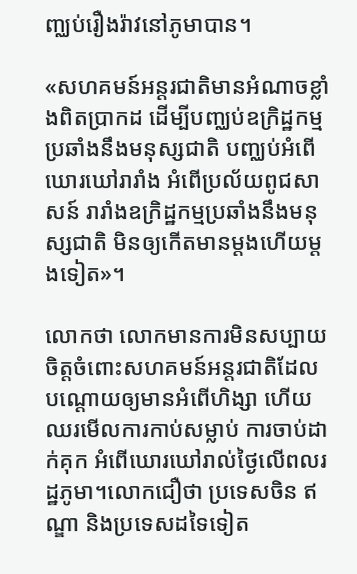ញ្ឈប់រឿងរ៉ាវនៅភូមាបាន។

«សហគមន៍អន្តរជាតិមានអំណាចខ្លាំងពិតប្រាកដ ដើម្បីបញ្ឈប់ឧក្រិដ្ឋកម្មប្រឆាំងនឹងមនុស្សជាតិ បញ្ឈប់អំពើឃោរឃៅរារាំង អំពើប្រល័យពូជសាសន៍ រារាំងឧក្រិដ្ឋកម្មប្រឆាំងនឹងមនុស្សជាតិ មិនឲ្យកើតមានម្តងហើយម្តងទៀត»។

លោកថា លោកមានការមិនសប្បាយចិត្តចំពោះសហគមន៍អន្តរជាតិដែលបណ្តោយឲ្យមានអំពើហិង្សា ហើយឈរមើលការកាប់សម្លាប់ ការចាប់ដាក់គុក អំពើឃោរឃៅរាល់ថ្ងៃលើពលរដ្ឋភូមា។លោកជឿថា ប្រទេសចិន ឥណ្ឌា និងប្រទេសដទៃទៀត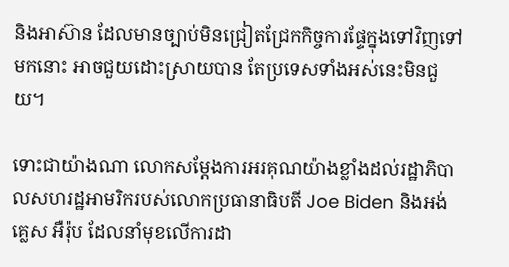និងអាស៊ាន ដែលមានច្បាប់មិនជ្រៀតជ្រែកកិច្ចការផ្ទែក្នុងទៅវិញទៅមកនោះ អាចជួយដោះស្រាយបាន តែប្រទេសទាំងអស់នេះមិនជួយ។

ទោះជាយ៉ាងណា លោកសម្តែងការអរគុណយ៉ាងខ្លាំងដល់រដ្ឋាភិបាលសហរដ្ឋអាមរិករបស់លោកប្រធានាធិបតី Joe Biden និងអង់គ្លេស អឺរ៉ុប ដែលនាំមុខលើការដា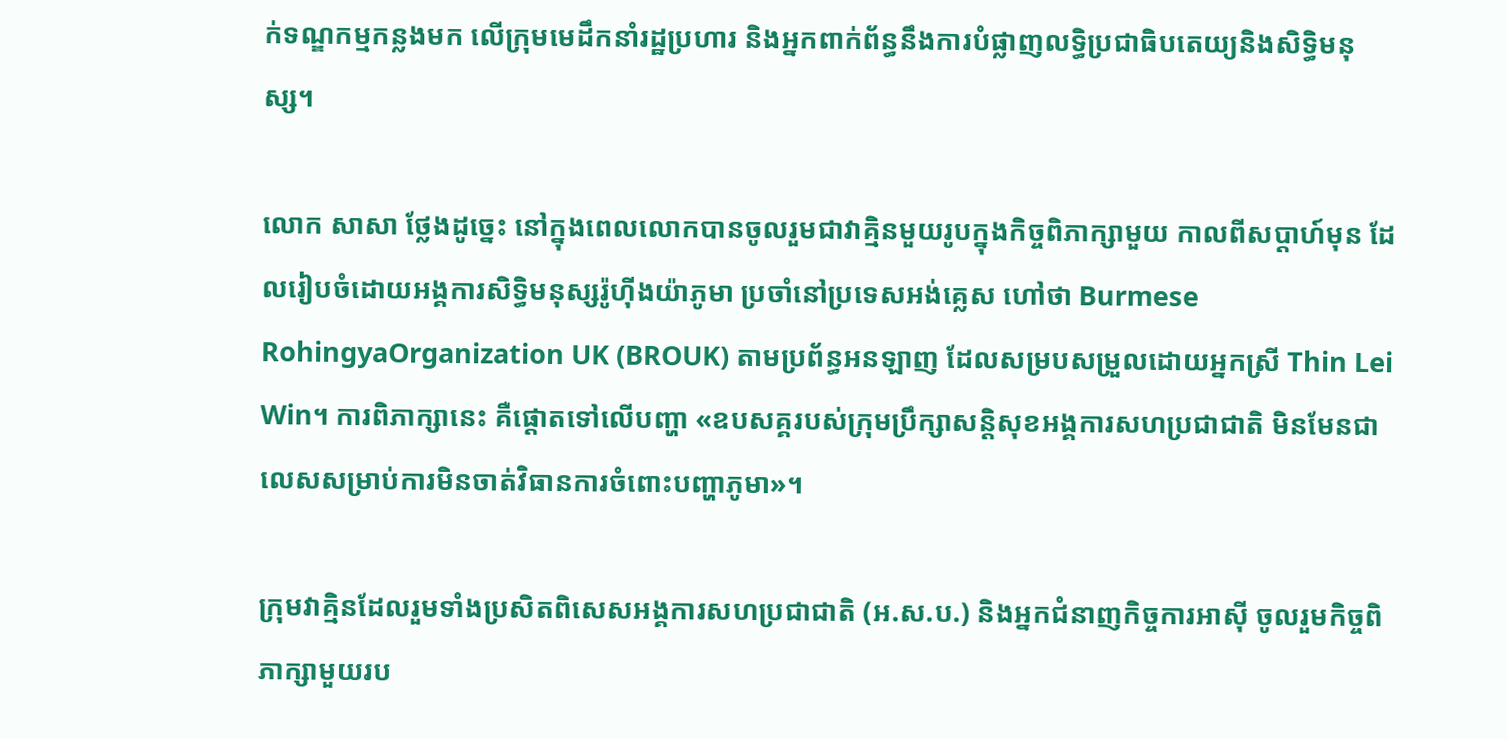ក់ទណ្ឌកម្មកន្លងមក លើក្រុមមេដឹកនាំរដ្ឋប្រហារ និងអ្នកពាក់ព័ន្ធនឹងការបំផ្លាញលទ្ធិប្រជាធិបតេយ្យនិងសិទ្ធិមនុស្ស។

លោក សាសា ថ្លែងដូច្នេះ នៅក្នុងពេលលោកបានចូលរួមជាវាគ្មិនមួយរូបក្នុងកិច្ចពិភាក្សាមួយ កាលពីសប្តាហ៍មុន ដែលរៀបចំដោយអង្គការសិទ្ធិមនុស្សរ៉ូហុីងយ៉ាភូមា ប្រចាំនៅប្រទេសអង់គ្លេស ហៅថា Burmese RohingyaOrganization UK (BROUK) តាមប្រព័ន្ធអនឡាញ ដែលសម្របសម្រួលដោយអ្នកស្រី Thin Lei Win។ ការពិភាក្សានេះ គឺផ្តោតទៅលើបញ្ហា «ឧបសគ្គរបស់ក្រុមប្រឹក្សាសន្តិសុខអង្គការសហប្រជាជាតិ មិនមែនជាលេសសម្រាប់ការមិនចាត់វិធានការចំពោះបញ្ហាភូមា»។

ក្រុមវាគ្មិនដែលរួមទាំងប្រសិតពិសេសអង្គការសហប្រជាជាតិ (អ.ស.ប.) និងអ្នកជំនាញកិច្ចការអាស៊ី ចូលរួមកិច្ចពិភាក្សាមួយរប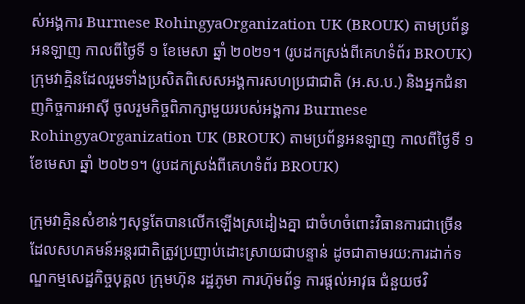ស់អង្គការ Burmese RohingyaOrganization UK (BROUK) តាមប្រព័ន្ធអនឡាញ កាលពីថ្ងៃទី ១ ខែមេសា ឆ្នាំ ២០២១។ (រូបដកស្រង់ពីគេហទំព័រ BROUK)
ក្រុមវាគ្មិនដែលរួមទាំងប្រសិតពិសេសអង្គការសហប្រជាជាតិ (អ.ស.ប.) និងអ្នកជំនាញកិច្ចការអាស៊ី ចូលរួមកិច្ចពិភាក្សាមួយរបស់អង្គការ Burmese RohingyaOrganization UK (BROUK) តាមប្រព័ន្ធអនឡាញ កាលពីថ្ងៃទី ១ ខែមេសា ឆ្នាំ ២០២១។ (រូបដកស្រង់ពីគេហទំព័រ BROUK)

ក្រុមវាគ្មិនសំខាន់ៗសុទ្ធតែបានលើកឡើងស្រដៀងគ្នា ជាចំហចំពោះវិធានការជាច្រើន ដែលសហគមន៍អន្តរជាតិត្រូវប្រញាប់ដោះស្រាយជាបន្ទាន់ ដូចជាតាមរយ:ការដាក់ទណ្ឌកម្មសេដ្ឋកិច្ចបុគ្គល ក្រុមហ៊ុន រដ្ឋភូមា ការហ៊ុមព័ទ្ធ ការផ្តល់អាវុធ ជំនួយថវិ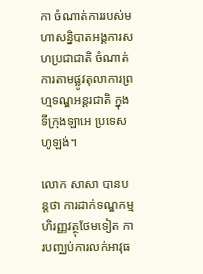កា ចំណាត់ការរបស់មហាសន្និបាតអង្គការសហប្រជាជាតិ ចំណាត់ការតាមផ្លូវតុលាការព្រហ្មទណ្ឌអន្តរជាតិ ក្នុងទីក្រុងឡាអេ ប្រទេសហូឡង់។

លោក សាសា បានបន្តថា ការដាក់ទណ្ឌកម្មហិរញ្ញវត្ថុថែមទៀត ការបញ្ឈប់ការលក់អាវុធ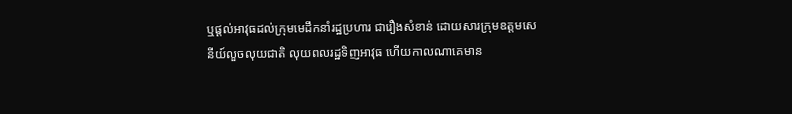ឬផ្តល់អាវុធដល់ក្រុមមេដឹកនាំរដ្ឋប្រហារ ជារឿងសំខាន់ ដោយសារក្រុមឧត្តមសេនីយ៍លួចលុយជាតិ លុយពលរដ្ឋទិញអាវុធ ហើយកាលណាគេមាន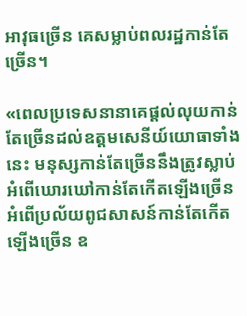អាវុធច្រើន គេសម្លាប់ពលរដ្ឋកាន់តែច្រើន។

«ពេលប្រទេសនានាគេផ្តល់លុយកាន់តែច្រើនដល់ឧត្តមសេនីយ៍យោធាទាំងនេះ មនុស្សកាន់តែច្រើននឹងត្រូវស្លាប់ អំពើឃោរឃៅកាន់តែកើតឡើងច្រើន អំពើប្រល័យពូជសាសន៍កាន់តែកើតឡើងច្រើន ឧ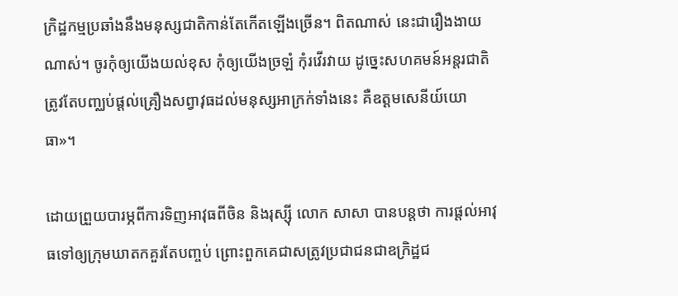ក្រិដ្ឋកម្មប្រឆាំងនឹងមនុស្សជាតិកាន់តែកើតឡើងច្រើន។ ពិតណាស់ នេះជារឿងងាយណាស់។ ចូរកុំឲ្យយើងយល់ខុស កុំឲ្យយើងច្រឡំ កុំរវើរវាយ ដូច្នេះសហគមន៍អន្តរជាតិត្រូវតែបញ្ឈប់ផ្តល់គ្រឿងសព្វាវុធដល់មនុស្សអាក្រក់ទាំងនេះ គឺឧត្តមសេនីយ៍យោធា»។

ដោយព្រួយបារម្ភពីការទិញអាវុធពីចិន និងរុស្សុី លោក សាសា បានបន្តថា ការផ្តល់អាវុធទៅឲ្យក្រុមឃាតកគួរតែបញ្ចប់ ព្រោះពួកគេជាសត្រូវប្រជាជនជាឧក្រិដ្ឋជ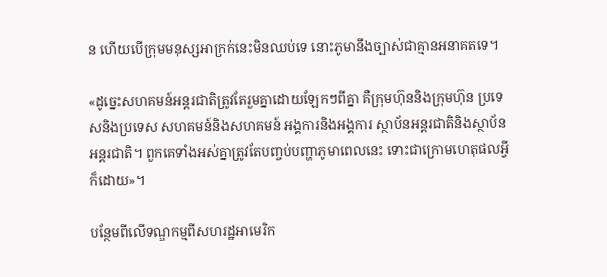ន ហើយបើក្រុមមនុស្សអាក្រក់នេះមិនឈប់ទេ នោះភូមានឹងច្បាស់ជាគ្មានអនាគតទេ។

«ដូច្នេះសហគមន៍អន្តរជាតិត្រូវតែរួមគ្នាដោយឡែកៗពីគ្នា គឺក្រុមហ៊ុននិងក្រុមហ៊ុន ប្រទេសនិងប្រទេស សហគមន៍និងសហគមន៍ អង្គការនិងអង្គការ ស្ថាប័នអន្តរជាតិនិងស្ថាប័នអន្តរជាតិ។ ពួកគេទាំងអស់គ្នាត្រូវតែបញ្ចប់បញ្ហាភូមាពេលនេះ ទោះជាក្រោមហេតុផលអ្វីក៏ដោយ»។

បន្ថែមពីលើទណ្ឌកម្មពីសហរដ្ឋអាមេរិក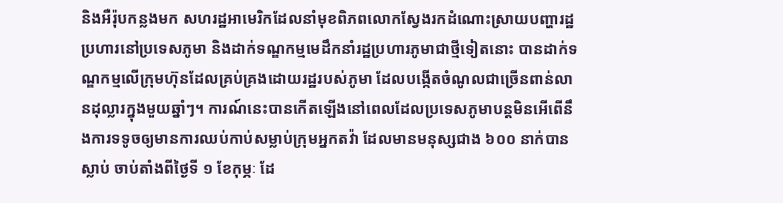និងអឺរ៉ុបកន្លងមក សហរដ្ឋអាមេរិកដែលនាំមុខពិភពលោកស្វែងរកដំណោះស្រាយបញ្ហារដ្ឋប្រហារនៅប្រទេសភូមា និងដាក់ទណ្ឌកម្មមេដឹកនាំរដ្ឋប្រហារភូមាជាថ្មីទៀតនោះ បានដាក់ទណ្ឌកម្មលើក្រុមហ៊ុនដែលគ្រប់គ្រងដោយរដ្ឋរបស់ភូមា ដែលបង្កើតចំណូលជាច្រើនពាន់លានដុល្លារក្នុងមួយឆ្នាំៗ។ ការណ៍នេះបានកើតឡើងនៅពេលដែលប្រទេសភូមាបន្តមិនអើពើនឹងការទទូចឲ្យមានការឈប់កាប់សម្លាប់ក្រុមអ្នកតវ៉ា ដែលមានមនុស្សជាង ៦០០ នាក់បានស្លាប់ ចាប់តាំងពីថ្ងៃទី ១ ខែកុម្ភៈ ដែ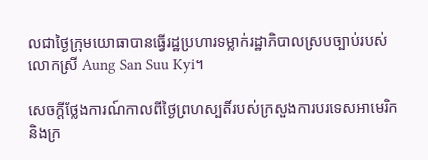លជាថ្ងៃក្រុមយោធាបានធ្វើរដ្ឋប្រហារទម្លាក់រដ្ឋាភិបាលស្របច្បាប់របស់លោកស្រី Aung San Suu Kyi។

សេចក្តីថ្លែងការណ៍កាលពីថ្ងៃព្រហស្បតិ៍របស់ក្រសួងការបរទេសអាមេរិក និងក្រ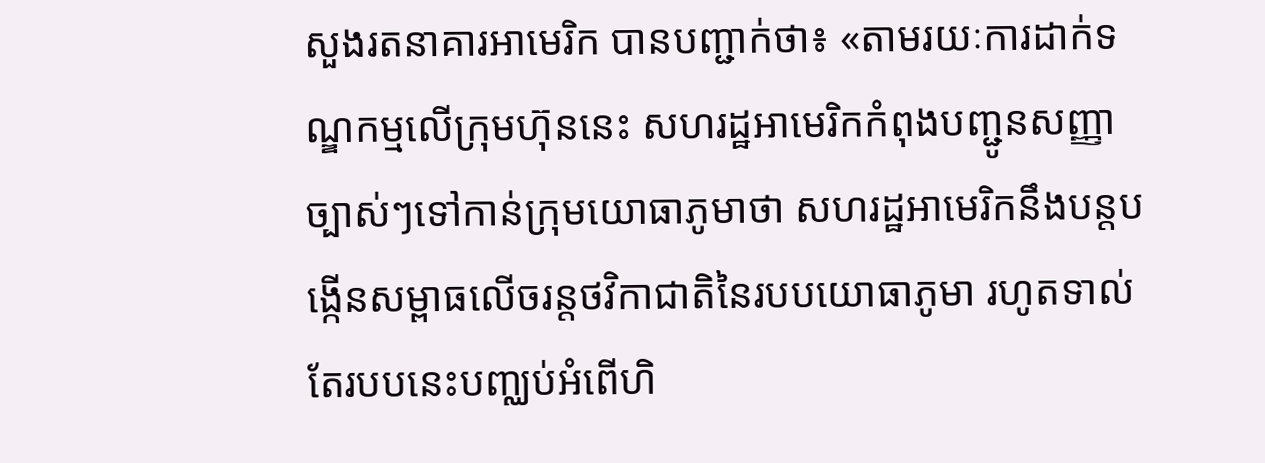សួងរតនាគារអាមេរិក បានបញ្ជាក់ថា៖ «តាមរយៈការដាក់ទណ្ឌកម្មលើក្រុមហ៊ុននេះ សហរដ្ឋអាមេរិកកំពុងបញ្ជូនសញ្ញាច្បាស់ៗទៅកាន់ក្រុមយោធាភូមាថា សហរដ្ឋអាមេរិកនឹងបន្តបង្កើនសម្ពាធលើចរន្តថវិកាជាតិនៃរបបយោធាភូមា រហូតទាល់តែរបបនេះបញ្ឈប់អំពើហិ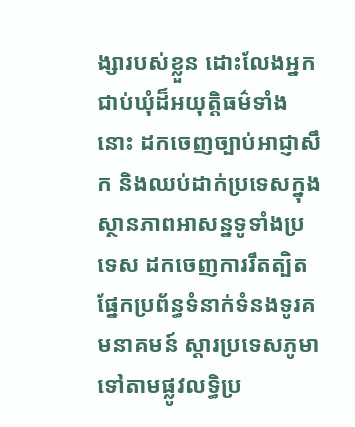ង្សារបស់ខ្លួន ដោះលែងអ្នកជាប់ឃុំដ៏អយុត្តិធម៌ទាំងនោះ ដកចេញច្បាប់អាជ្ញាសឹក និងឈប់ដាក់ប្រទេសក្នុងស្ថានភាពអាសន្នទូទាំងប្រទេស ដកចេញការរឹតត្បិតផ្នែកប្រព័ន្ធទំនាក់ទំនងទូរគមនាគមន៍ ស្តារប្រទេសភូមាទៅតាមផ្លូវលទ្ធិប្រ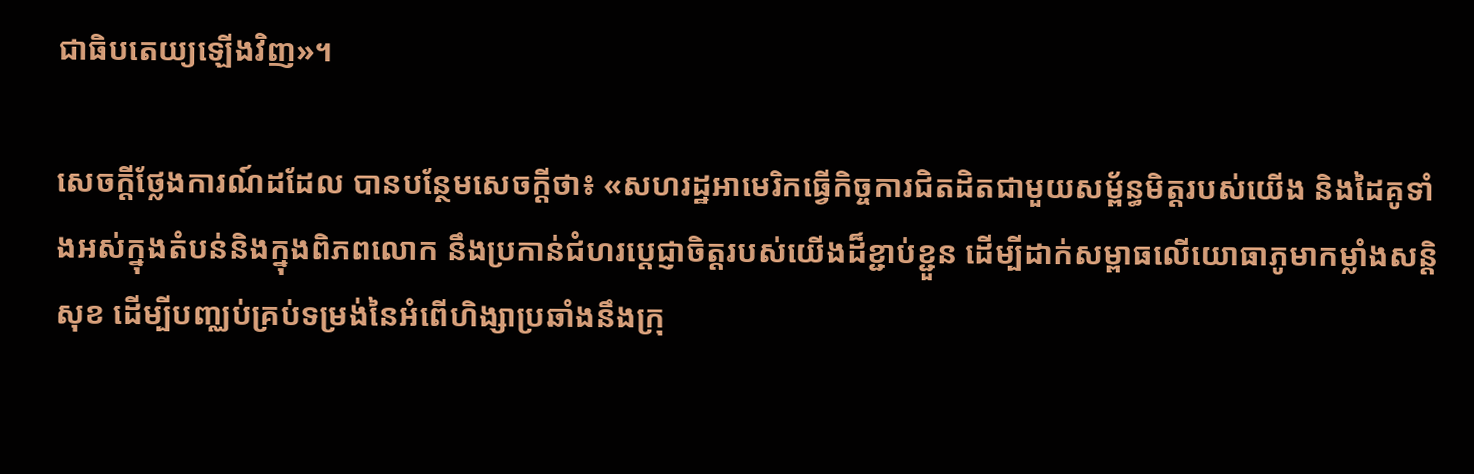ជាធិបតេយ្យឡើងវិញ»។

សេចក្តីថ្លែងការណ៍ដដែល បានបន្ថែមសេចក្តីថា៖ «សហរដ្ឋអាមេរិកធ្វើកិច្ចការជិតដិតជាមួយសម្ព័ន្ធមិត្តរបស់យើង និងដៃគូទាំងអស់ក្នុងតំបន់និងក្នុងពិភពលោក នឹងប្រកាន់ជំហរប្តេជ្ញាចិត្តរបស់យើងដ៏ខ្ជាប់ខ្ជួន ដើម្បីដាក់សម្ពាធលើយោធាភូមាកម្លាំងសន្តិសុខ ដើម្បីបញ្ឈប់គ្រប់ទម្រង់នៃអំពើហិង្សាប្រឆាំងនឹងក្រុ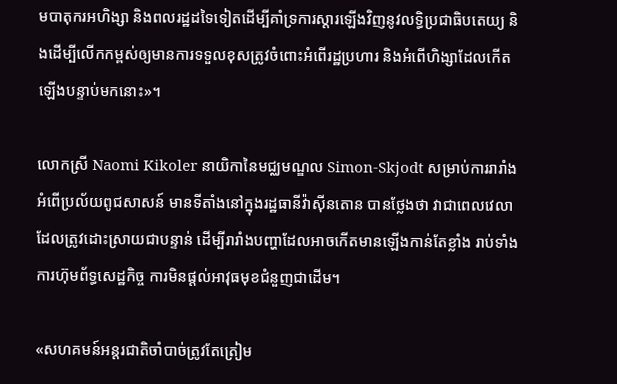មបាតុករអហិង្សា និងពលរដ្ឋដទៃទៀតដើម្បីគាំទ្រការស្តារឡើងវិញនូវលទ្ធិប្រជាធិបតេយ្យ និងដើម្បីលើកកម្ពស់ឲ្យមានការទទួលខុសត្រូវចំពោះអំពើរដ្ឋប្រហារ និងអំពើហិង្សាដែលកើតឡើងបន្ទាប់មកនោះ»។

លោកស្រី Naomi Kikoler នាយិកានៃមជ្ឈមណ្ឌល Simon-Skjodt សម្រាប់ការរារាំងអំពើប្រល័យពូជសាសន៍ មានទីតាំងនៅក្នុងរដ្ឋធានីវ៉ាស៊ីនតោន បានថ្លែងថា វាជាពេលវេលាដែលត្រូវដោះស្រាយជាបន្ទាន់ ដើម្បីរារាំងបញ្ហាដែលអាចកើតមានឡើងកាន់តែខ្លាំង រាប់ទាំងការហ៊ុមព័ទ្ធសេដ្ឋកិច្ច ការមិនផ្តល់អាវុធមុខជំនួញជាដើម។

«សហគមន៍អន្តរជាតិចាំបាច់ត្រូវតែត្រៀម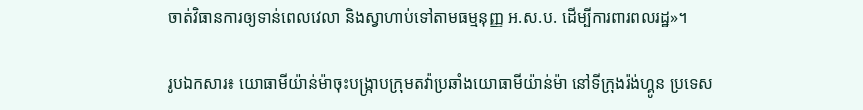ចាត់វិធានការឲ្យទាន់ពេលវេលា និងស្វាហាប់ទៅតាមធម្មនុញ្ញ អ.ស.ប. ដើម្បីការពារពលរដ្ឋ»។

រូបឯកសារ៖ យោធាមីយ៉ាន់ម៉ាចុះបង្ក្រាបក្រុមតវ៉ាប្រឆាំងយោធាមីយ៉ាន់ម៉ា នៅទីក្រុងរ៉ង់ហ្គូន ប្រទេស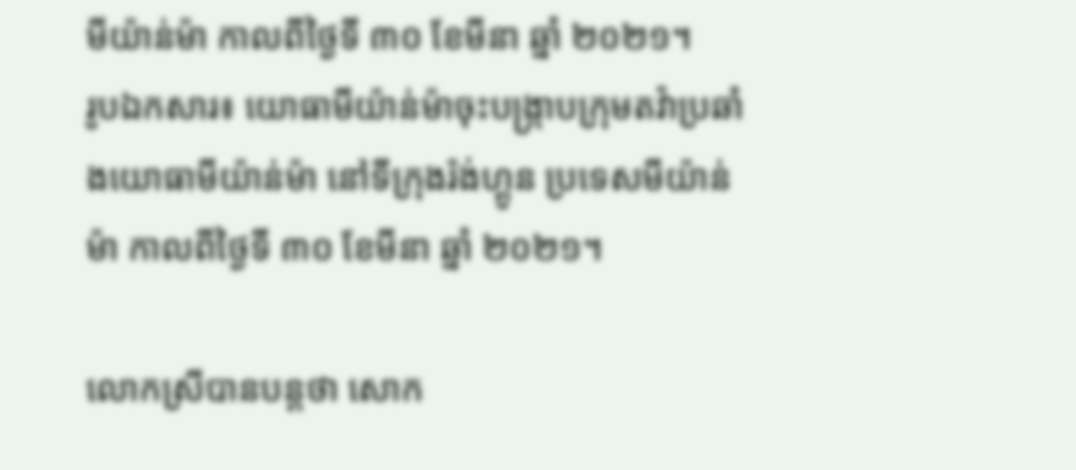មីយ៉ាន់ម៉ា កាលពីថ្ងៃទី ៣០ ខែមីនា ឆ្នាំ ២០២១។
រូបឯកសារ៖ យោធាមីយ៉ាន់ម៉ាចុះបង្ក្រាបក្រុមតវ៉ាប្រឆាំងយោធាមីយ៉ាន់ម៉ា នៅទីក្រុងរ៉ង់ហ្គូន ប្រទេសមីយ៉ាន់ម៉ា កាលពីថ្ងៃទី ៣០ ខែមីនា ឆ្នាំ ២០២១។

លោកស្រីបានបន្តថា សោក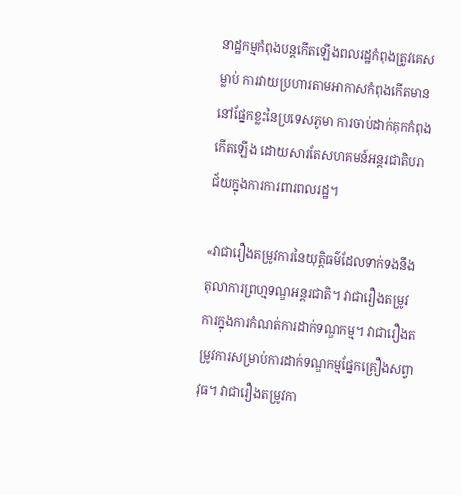នាដ្ឋកម្មកំពុងបន្តកើតឡើងពលរដ្ឋកំពុងត្រូវគេសម្លាប់ ការវាយប្រហារតាមអាកាសកំពុងកើតមាននៅផ្នែកខ្លះនៃប្រទេសភូមា ការចាប់ដាក់គុកកំពុងកើតឡើង ដោយសារតែសហគមន៍អន្តរជាតិបរាជ័យក្នុងការការពារពលរដ្ឋ។

«វាជារឿងតម្រូវការនៃយុត្តិធម៌ដែលទាក់ទងនឹងតុលាការព្រហ្មទណ្ឌអន្តរជាតិ។ វាជារឿងតម្រូវការក្នុងការកំណត់ការដាក់ទណ្ឌកម្ម។ វាជារឿងតម្រូវការសម្រាប់ការដាក់ទណ្ឌកម្មផ្នែកគ្រឿងសព្វាវុធ។ វាជារឿងតម្រូវកា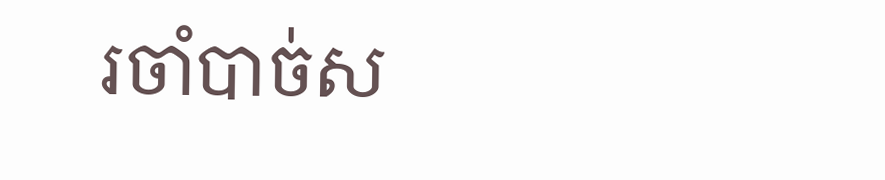រចាំបាច់ស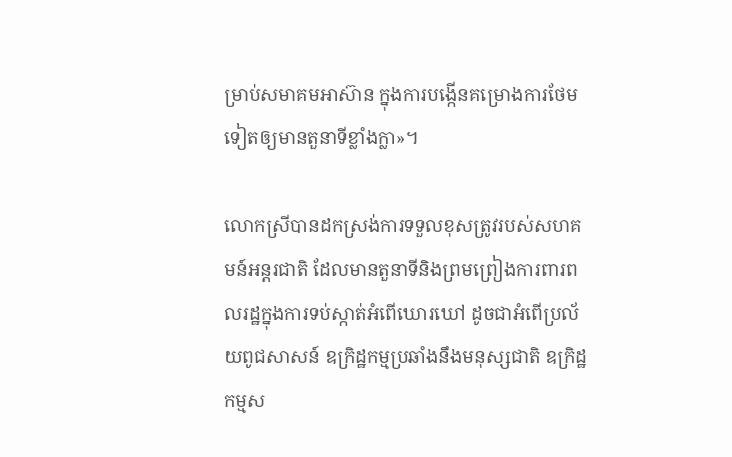ម្រាប់សមាគមអាស៊ាន ក្នុងការបង្កើនគម្រោងការថែមទៀតឲ្យមានតួនាទីខ្លាំងក្លា»។

លោកស្រីបានដកស្រង់ការទទួលខុសត្រូវរបស់សហគមន៍អន្តរជាតិ ដែលមានតួនាទីនិងព្រមព្រៀងការពារពលរដ្ឋក្នុងការទប់ស្កាត់អំពើឃោរឃៅ ដូចជាអំពើប្រល័យពូជសាសន៍ ឧក្រិដ្ឋកម្មប្រឆាំងនឹងមនុស្សជាតិ ឧក្រិដ្ឋកម្មស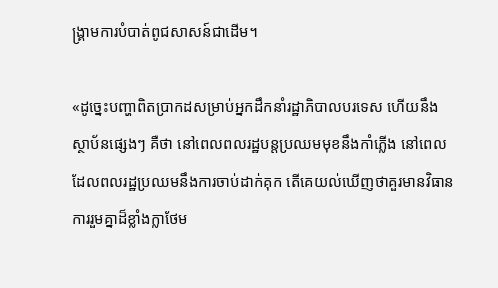ង្គ្រាមការបំបាត់ពូជសាសន៍ជាដើម។

«ដូច្នេះបញ្ហាពិតប្រាកដសម្រាប់អ្នកដឹកនាំរដ្ឋាភិបាលបរទេស ហើយនឹងស្ថាប័នផ្សេងៗ គឺថា នៅពេលពលរដ្ឋបន្តប្រឈមមុខនឹងកាំភ្លើង នៅពេលដែលពលរដ្ឋប្រឈមនឹងការចាប់ដាក់គុក តើគេយល់ឃើញថាគួរមានវិធានការរួមគ្នាដ៏ខ្លាំងក្លាថែម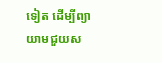ទៀត ដើម្បីព្យាយាមជួយស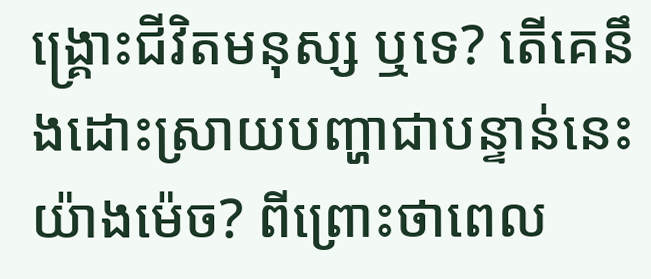ង្គ្រោះជីវិតមនុស្ស ឬទេ? តើគេនឹងដោះស្រាយបញ្ហាជាបន្ទាន់នេះយ៉ាងម៉េច? ពីព្រោះថាពេល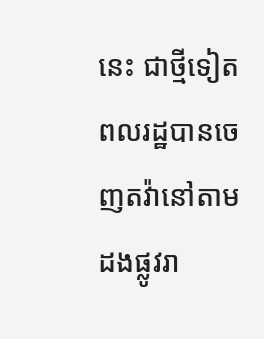នេះ ជាថ្មីទៀតពលរដ្ឋបានចេញតវ៉ានៅតាមដងផ្លូវរា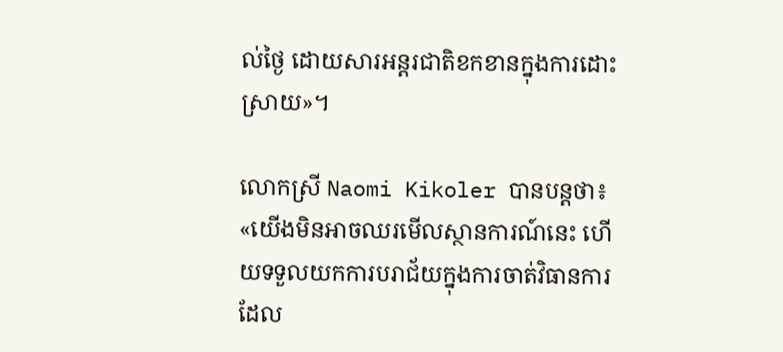ល់ថ្ងៃ ដោយសារអន្តរជាតិខកខានក្នុងការដោះស្រាយ»។

លោកស្រី Naomi Kikoler បានបន្តថា៖ «យើងមិនអាចឈរមើលស្ថានការណ៍នេះ ហើយទទួលយកការបរាជ័យក្នុងការចាត់វិធានការ ដែល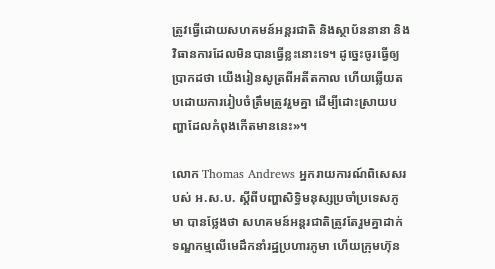ត្រូវធ្វើដោយសហគមន៍អន្តរជាតិ និងស្ថាប័ននានា និងវិធានការដែលមិនបានធ្វើខ្លះនោះទេ។ ដូច្នេះចូរធ្វើឲ្យប្រាកដថា យើងរៀនសូត្រពីអតីតកាល ហើយឆ្លើយតបដោយការរៀបចំត្រឹមត្រូវរួមគ្នា ដើម្បីដោះស្រាយបញ្ហាដែលកំពុងកើតមាននេះ»។

លោក Thomas Andrews អ្នករាយការណ៍ពិសេសរបស់ អ.ស.ប. ស្តីពីបញ្ហាសិទ្ធិមនុស្សប្រចាំប្រទេសភូមា បានថ្លែងថា សហគមន៍អន្តរជាតិត្រូវតែរួមគ្នាដាក់ទណ្ឌកម្មលើមេដឹកនាំរដ្ឋប្រហារភូមា ហើយក្រុមហ៊ុន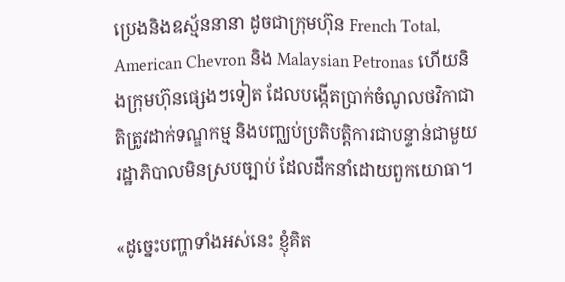ប្រេងនិងឧស្ម័ននានា ដូចជាក្រុមហ៊ុន French Total, American Chevron និង Malaysian Petronas ហើយនិងក្រុមហ៊ុនផ្សេងៗទៀត ដែលបង្កើតប្រាក់ចំណូលថវិកាជាតិត្រូវដាក់ទណ្ឌកម្ម និងបញ្ឈប់ប្រតិបត្តិការជាបន្ទាន់ជាមួយរដ្ឋាភិបាលមិនស្របច្បាប់ ដែលដឹកនាំដោយពួកយោធា។

«ដូច្នេះបញ្ហាទាំងអស់នេះ ខ្ញុំគិត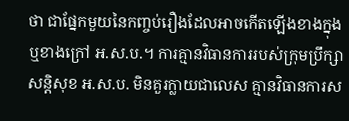ថា ជាផ្នែកមួយនៃកញ្ចប់រឿងដែលអាចកើតឡើងខាងក្នុង ឬខាងក្រៅ អ.ស.ប.។ ការគ្មានវិធានការរបស់ក្រុមប្រឹក្សាសន្តិសុខ អ.ស.ប. មិនគួរក្លាយជាលេស គ្មានវិធានការស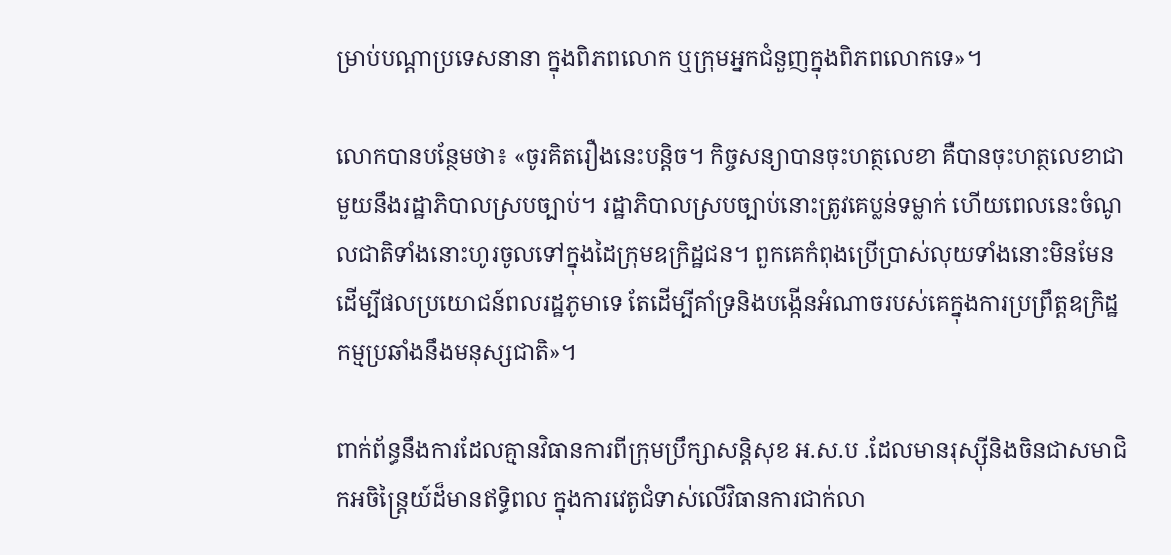ម្រាប់បណ្តាប្រទេសនានា ក្នុងពិភពលោក ឬក្រុមអ្នកជំនួញក្នុងពិភពលោកទេ»។

លោកបានបន្ថែមថា៖ «ចូរគិតរឿងនេះបន្តិច។ កិច្ចសន្យាបានចុះហត្ថលេខា គឺបានចុះហត្ថលេខាជាមួយនឹងរដ្ឋាភិបាលស្របច្បាប់។ រដ្ឋាភិបាលស្របច្បាប់នោះត្រូវគេប្លន់ទម្លាក់ ហើយពេលនេះចំណូលជាតិទាំងនោះហូរចូលទៅក្នុងដៃក្រុមឧក្រិដ្ឋជន។ ពួកគេកំពុងប្រើប្រាស់លុយទាំងនោះមិនមែន ដើម្បីផលប្រយោជន៍ពលរដ្ឋភូមាទេ តែដើម្បីគាំទ្រនិងបង្កើនអំណាចរបស់គេក្នុងការប្រព្រឹត្តឧក្រិដ្ឋកម្មប្រឆាំងនឹងមនុស្សជាតិ»។

ពាក់ព័ន្ធនឹងការដែលគ្មានវិធានការពីក្រុមប្រឹក្សាសន្តិសុខ អ.ស.ប .ដែលមានរុស្សុីនិងចិនជាសមាជិកអចិន្ត្រៃយ៍ដ៏មានឥទ្ធិពល ក្នុងការវេតូជំទាស់លើវិធានការជាក់លា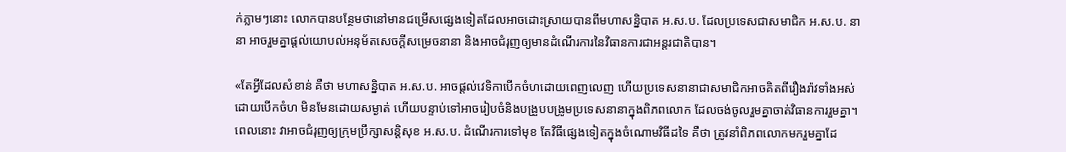ក់ភ្លាមៗនោះ លោកបានបន្ថែមថានៅមានជម្រើសផ្សេងទៀតដែលអាចដោះស្រាយបានពីមហាសន្និបាត អ.ស.ប. ដែលប្រទេសជាសមាជិក អ.ស.ប. នានា អាចរួមគ្នាផ្តល់យោបល់អនុម័តសេចក្តីសម្រេចនានា និងអាចជំរុញឲ្យមានដំណើរការនៃវិធានការជាអន្តរជាតិបាន។

«តែអ្វីដែលសំខាន់ គឺថា មហាសន្និបាត អ.ស.ប. អាចផ្តល់វេទិកាបើកចំហដោយពេញលេញ ហើយប្រទេសនានាជាសមាជិកអាចគិតពីរឿងរ៉ាវទាំងអស់ ដោយបើកចំហ មិនមែនដោយសម្ងាត់ ហើយបន្ទាប់ទៅអាចរៀបចំនិងបង្រួបបង្រូមប្រទេសនានាក្នុងពិភពលោក ដែលចង់ចូលរួមគ្នាចាត់វិធានការរួមគ្នា។ ពេលនោះ វាអាចជំរុញឲ្យក្រុមប្រឹក្សាសន្តិសុខ អ.ស.ប. ដំណើរការទៅមុខ តែវិធីផ្សេងទៀតក្នុងចំណោមវិធីដទៃ គឺថា ត្រូវនាំពិភពលោកមករួមគ្នាដែ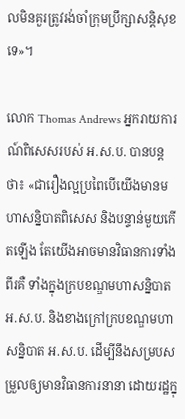លមិនគួរត្រូវរង់ចាំក្រុមប្រឹក្សាសន្តិសុខទេ»។

លោក Thomas Andrews អ្នករាយការណ៍ពិសេសរបស់ អ.ស.ប. បានបន្តថា៖ «ជារឿងល្អប្រពៃបើយើងមានមហាសន្និបាតពិសេស និងបន្ទាន់មួយកើតឡើង តែយើងអាចមានវិធានការទាំងពីរគឺ ទាំងក្នុងក្របខណ្ឌមហាសន្និបាត អ.ស.ប. និងខាងក្រៅក្របខណ្ឌមហាសន្និបាត អ.ស.ប. ដើម្បីនឹងសម្របសម្រួលឲ្យមានវិធានការនានា ដោយរដ្ឋក្នុ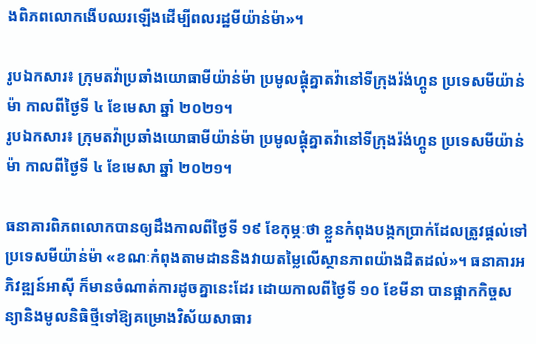ងពិភពលោកងើបឈរឡើងដើម្បីពលរដ្ឋមីយ៉ាន់ម៉ា»។

រូបឯកសារ៖ ក្រុមតវ៉ាប្រឆាំងយោធាមីយ៉ាន់ម៉ា ប្រមូលផ្តុំគ្នាតវ៉ានៅទីក្រុងរ៉ង់ហ្គូន ប្រទេសមីយ៉ាន់ម៉ា កាលពីថ្ងៃទី ៤ ខែមេសា ឆ្នាំ ២០២១។
រូបឯកសារ៖ ក្រុមតវ៉ាប្រឆាំងយោធាមីយ៉ាន់ម៉ា ប្រមូលផ្តុំគ្នាតវ៉ានៅទីក្រុងរ៉ង់ហ្គូន ប្រទេសមីយ៉ាន់ម៉ា កាលពីថ្ងៃទី ៤ ខែមេសា ឆ្នាំ ២០២១។

ធនាគារពិភពលោកបានឲ្យដឹងកាលពីថ្ងៃទី ១៩ ខែកុម្ភៈថា ខ្លួនកំពុងបង្កកប្រាក់ដែលត្រូវផ្តល់ទៅប្រទេសមីយ៉ាន់ម៉ា «ខណៈកំពុងតាមដាននិងវាយតម្លៃលើស្ថានភាពយ៉ាងដិតដល់»។ ធនាគារអភិវឌ្ឍន៍អាស៊ី ក៏មានចំណាត់ការដូចគ្នានេះដែរ ដោយកាលពីថ្ងៃទី ១០ ខែមីនា បានផ្អាកកិច្ចសន្យានិងមូលនិធិថ្មីទៅឱ្យគម្រោងវិស័យសាធារ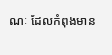ណៈ ដែលកំពុងមាន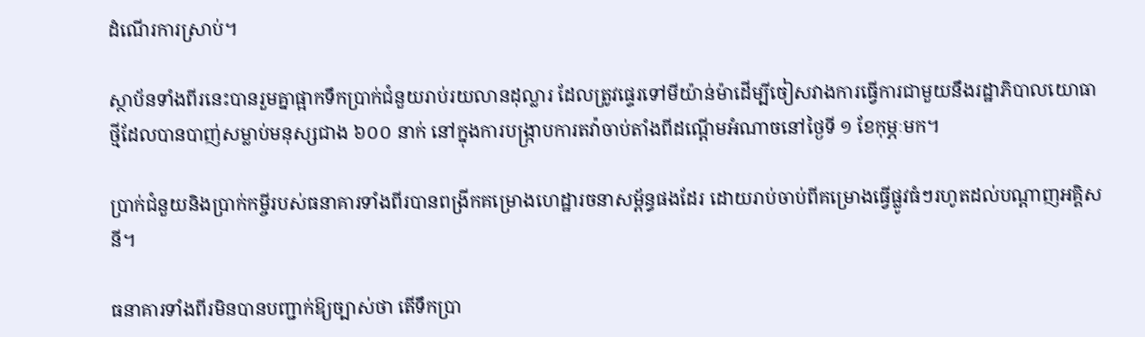ដំណើរការស្រាប់។

ស្ថាប័នទាំងពីរនេះបានរួមគ្នាផ្អាកទឹកប្រាក់ជំនួយរាប់រយលានដុល្លារ ដែលត្រូវផ្ទេរទៅមីយ៉ាន់ម៉ាដើម្បីចៀសវាងការធ្វើការជាមួយនឹងរដ្ឋាភិបាលយោធាថ្មីដែលបានបាញ់សម្លាប់មនុស្សជាង ៦០០ នាក់ នៅក្នុងការបង្ក្រាបការតវ៉ាចាប់តាំងពីដណ្តើមអំណាចនៅថ្ងៃទី ១ ខែកុម្ភៈមក។

ប្រាក់ជំនួយនិងប្រាក់កម្ចីរបស់ធនាគារទាំងពីរបានពង្រីកគម្រោងហេដ្ឋារចនាសម្ព័ន្ធផងដែរ ដោយរាប់ចាប់ពីគម្រោងធ្វើផ្លូវធំៗរហូតដល់បណ្តាញអគ្គិសនី។

ធនាគារទាំងពីរមិនបានបញ្ជាក់ឱ្យច្បាស់ថា តើទឹកប្រា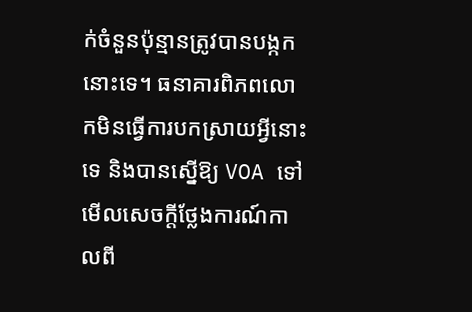ក់ចំនួនប៉ុន្មានត្រូវបានបង្កកនោះទេ។ ធនាគារពិភពលោកមិនធ្វើការបកស្រាយអ្វីនោះទេ និងបានស្នើឱ្យ VOA ទៅមើលសេចក្តីថ្លែងការណ៍កាលពី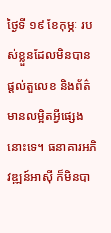ថ្ងៃទី ១៩ ខែកុម្ភៈ របស់ខ្លួនដែលមិនបានផ្តល់តួលេខ និងព័ត៌មានលម្អិតអ្វីផ្សេងនោះទេ។ ធនាគារអភិវឌ្ឍន៍អាស៊ី ក៏មិនបា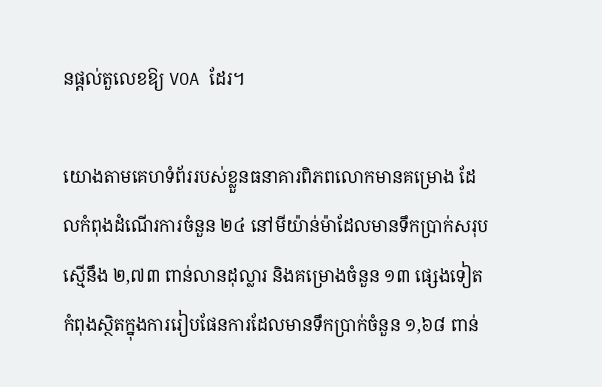នផ្តល់តួលេខឱ្យ VOA ដែរ។

យោងតាមគេហទំព័ររបស់ខ្លួនធនាគារពិភពលោកមានគម្រោង ដែលកំពុងដំណើរការចំនួន ២៤ នៅមីយ៉ាន់ម៉ាដែលមានទឹកប្រាក់សរុបស្មើនឹង ២,៧៣ ពាន់លានដុល្លារ និងគម្រោងចំនួន ១៣ ផ្សេងទៀតកំពុងស្ថិតក្នុងការរៀបផែនការដែលមានទឹកប្រាក់ចំនួន ១,៦៨ ពាន់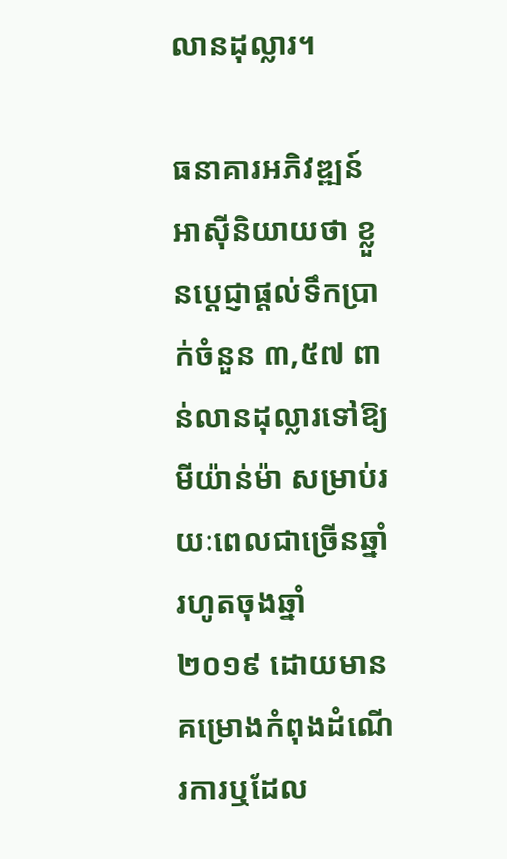លានដុល្លារ។

ធនាគារអភិវឌ្ឍន៍អាស៊ីនិយាយថា ខ្លួនប្តេជ្ញាផ្តល់ទឹកប្រាក់ចំនួន ៣,៥៧ ពាន់លានដុល្លារទៅឱ្យមីយ៉ាន់ម៉ា សម្រាប់រយៈពេលជាច្រើនឆ្នាំរហូតចុងឆ្នាំ ២០១៩ ដោយមានគម្រោងកំពុងដំណើរការឬដែល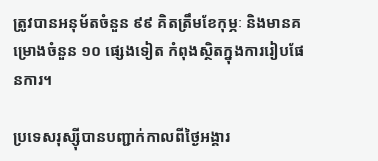ត្រូវបានអនុម័តចំនួន ៩៩ គិតត្រឹមខែកុម្ភៈ និងមានគម្រោងចំនួន ១០ ផ្សេងទៀត កំពុងស្ថិតក្នុងការរៀបផែនការ។

ប្រទេសរុស្ស៊ីបានបញ្ជាក់កាលពីថ្ងៃអង្គារ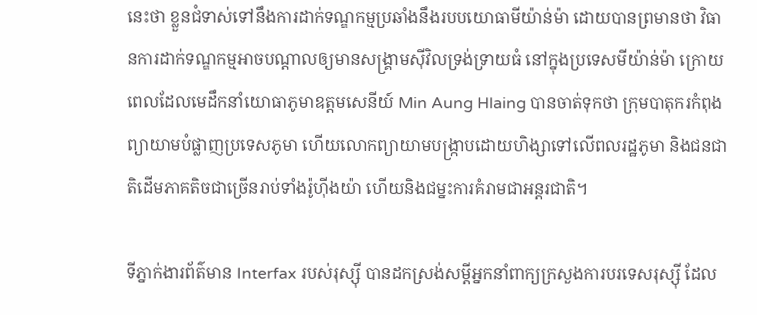នេះថា ខ្លួនជំទាស់ទៅនឹងការដាក់ទណ្ឌកម្មប្រឆាំងនឹងរបបយោធាមីយ៉ាន់ម៉ា ដោយបានព្រមានថា វិធានការដាក់ទណ្ឌកម្មអាចបណ្តាលឲ្យមានសង្គ្រាមស៊ីវិលទ្រង់ទ្រាយធំ នៅក្នុងប្រទេសមីយ៉ាន់ម៉ា ក្រោយពេលដែលមេដឹកនាំយោធាភូមាឧត្តមសេនីយ៍ Min Aung Hlaing បានចាត់ទុកថា ក្រុមបាតុករកំពុងព្យាយាមបំផ្លាញប្រទេសភូមា ហើយលោកព្យាយាមបង្ក្រាបដោយហិង្សាទៅលើពលរដ្ឋភូមា និងជនជាតិដើមភាគតិចជាច្រើនរាប់ទាំងរ៉ូហ៊ីងយ៉ា ហើយនិងជម្នះការគំរាមជាអន្តរជាតិ។

ទីភ្នាក់ងារព័ត៌មាន Interfax របស់រុស្ស៊ី បានដកស្រង់សម្តីអ្នកនាំពាក្យក្រសួងការបរទេសរុស្ស៊ី ដែល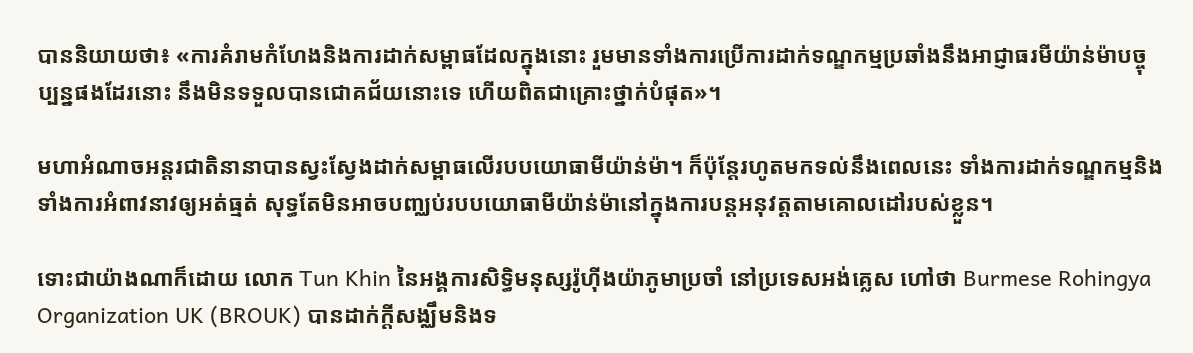បាននិយាយថា៖ «ការគំរាមកំហែងនិងការដាក់សម្ពាធដែលក្នុងនោះ រួមមានទាំងការប្រើការដាក់ទណ្ឌកម្មប្រឆាំងនឹងអាជ្ញាធរមីយ៉ាន់ម៉ាបច្ចុប្បន្នផងដែរនោះ នឹងមិនទទួលបានជោគជ័យនោះទេ ហើយពិតជាគ្រោះថ្នាក់បំផុត»។

មហាអំណាចអន្តរជាតិនានាបានស្វះស្វែងដាក់សម្ពាធលើរបបយោធាមីយ៉ាន់ម៉ា។ ក៏ប៉ុន្តែរហូតមកទល់នឹងពេលនេះ ទាំងការដាក់ទណ្ឌកម្មនិងទាំងការអំពាវនាវឲ្យអត់ធ្មត់ សុទ្ធតែមិនអាចបញ្ឈប់របបយោធាមីយ៉ាន់ម៉ានៅក្នុងការបន្តអនុវត្តតាមគោលដៅរបស់ខ្លួន។

ទោះជាយ៉ាងណាក៏ដោយ លោក Tun Khin នៃអង្គការសិទ្ធិមនុស្សរ៉ូហ៊ីងយ៉ាភូមាប្រចាំ នៅប្រទេសអង់គ្លេស ហៅថា Burmese Rohingya Organization UK (BROUK) បានដាក់ក្តីសង្ឈឹមនិងទ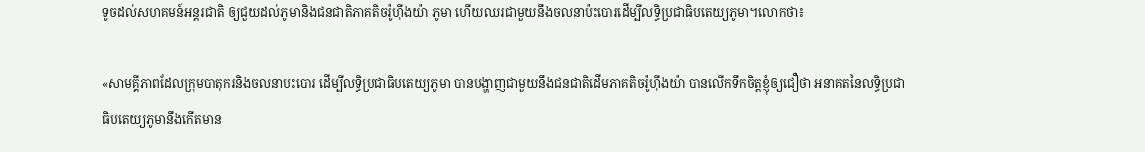ទូចដល់សហគមន៍អន្តរជាតិ ឲ្យជួយដល់ភូមានិងជនជាតិភាគតិចរ៉ូហុីងយ៉ា ភូមា ហើយឈរជាមួយនឹងចលនាប៉ះបោរដើម្បីលទ្ធិប្រជាធិបតេយ្យភូមា។លោកថា៖

«សាមគ្គីភាពដែលក្រុមបាតុករនិងចលនាបះបោរ ដើម្បីលទ្ធិប្រជាធិបតេយ្យភូមា បានបង្ហាញជាមួយនឹងជនជាតិដើមភាគតិចរ៉ូហ៊ីងយ៉ា បានលើកទឹកចិត្តខ្ញុំឲ្យជឿថា អនាគតនៃលទ្ធិប្រជាធិបតេយ្យភូមានឹងកើតមាន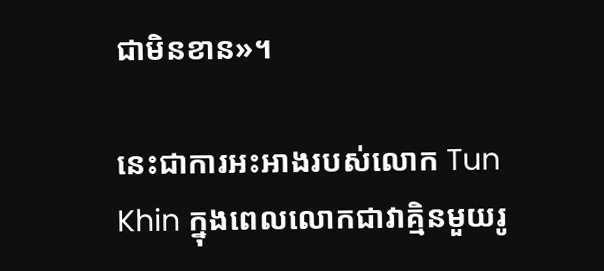ជាមិនខាន»។

នេះជាការអះអាងរបស់លោក Tun Khin ក្នុងពេលលោកជាវាគ្មិនមួយរូ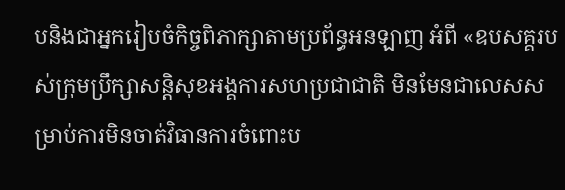បនិងជាអ្នករៀបចំកិច្ចពិភាក្សាតាមប្រព័ន្ធអនឡាញ អំពី «ឧបសគ្គរបស់ក្រុមប្រឹក្សាសន្តិសុខអង្គការសហប្រជាជាតិ មិនមែនជាលេសសម្រាប់ការមិនចាត់វិធានការចំពោះប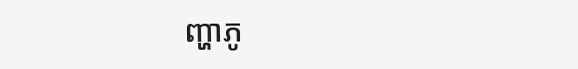ញ្ហាភូ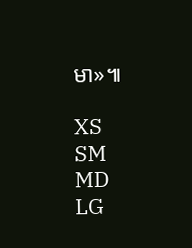មា»៕

XS
SM
MD
LG